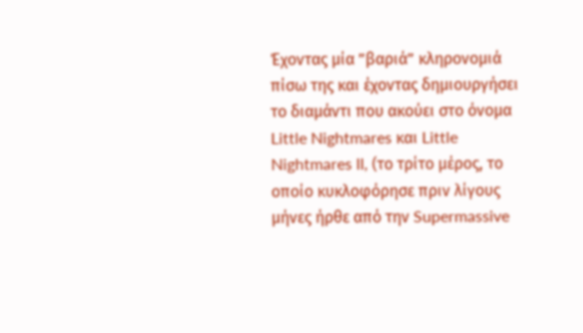Έχοντας μία ”βαριά” κληρονομιά πίσω της και έχοντας δημιουργήσει το διαμάντι που ακούει στο όνομα Little Nightmares και Little Nightmares II, (το τρίτο μέρος, το οποίο κυκλοφόρησε πριν λίγους μήνες ήρθε από την Supermassive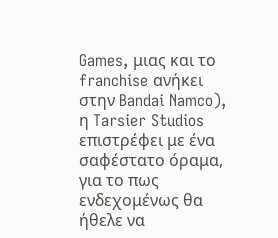Games, μιας και το franchise ανήκει στην Bandai Namco), η Tarsier Studios επιστρέφει με ένα σαφέστατο όραμα, για το πως ενδεχομένως θα ήθελε να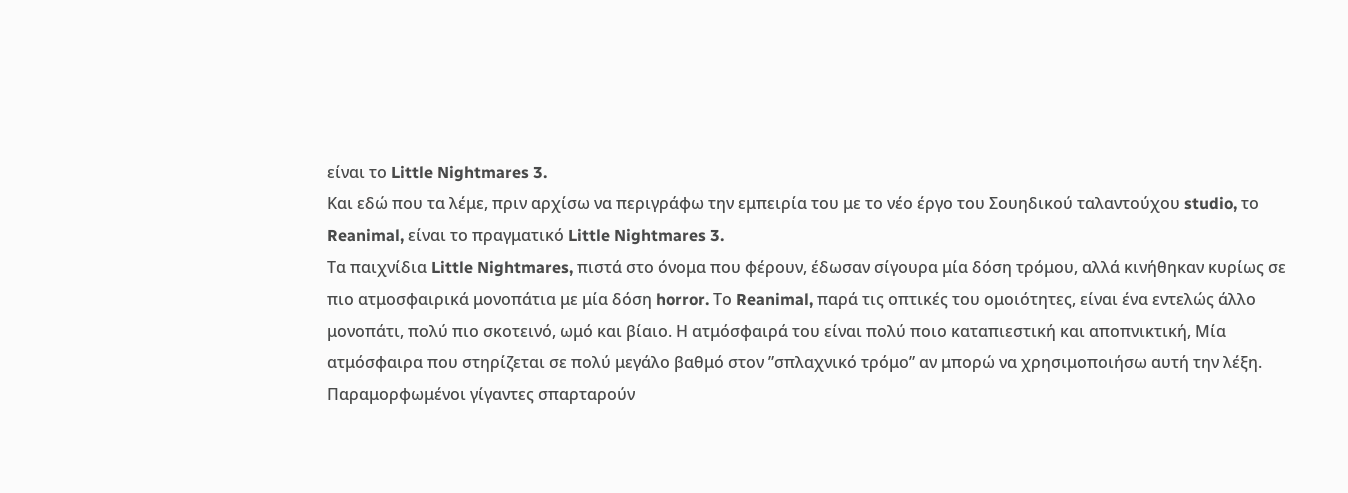είναι το Little Nightmares 3.
Και εδώ που τα λέμε, πριν αρχίσω να περιγράφω την εμπειρία του με το νέο έργο του Σουηδικού ταλαντούχου studio, το Reanimal, είναι το πραγματικό Little Nightmares 3.
Tα παιχνίδια Little Nightmares, πιστά στο όνομα που φέρουν, έδωσαν σίγουρα μία δόση τρόμου, αλλά κινήθηκαν κυρίως σε πιο ατμοσφαιρικά μονοπάτια με μία δόση horror. Το Reanimal, παρά τις οπτικές του ομοιότητες, είναι ένα εντελώς άλλο μονοπάτι, πολύ πιο σκοτεινό, ωμό και βίαιο. Η ατμόσφαιρά του είναι πολύ ποιο καταπιεστική και αποπνικτική, Μία ατμόσφαιρα που στηρίζεται σε πολύ μεγάλο βαθμό στον ”σπλαχνικό τρόμο” αν μπορώ να χρησιμοποιήσω αυτή την λέξη.
Παραμορφωμένοι γίγαντες σπαρταρούν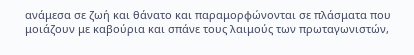ανάμεσα σε ζωή και θάνατο και παραμορφώνονται σε πλάσματα που μοιάζουν με καβούρια και σπάνε τους λαιμούς των πρωταγωνιστών,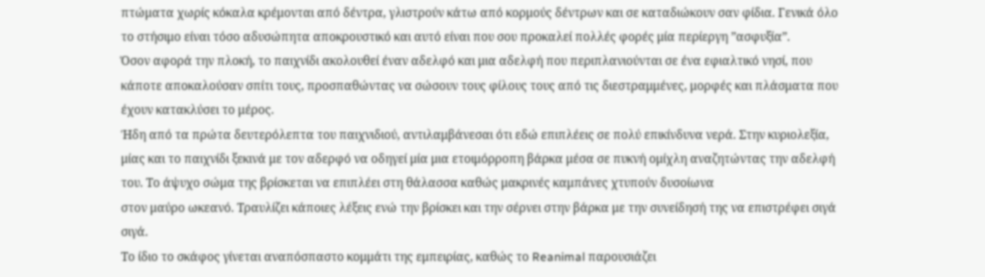πτώματα χωρίς κόκαλα κρέμονται από δέντρα, γλιστρούν κάτω από κορμούς δέντρων και σε καταδιώκουν σαν φίδια. Γενικά όλο το στήσιμο είναι τόσο αδυσώπητα αποκρουστικό και αυτό είναι που σου προκαλεί πολλές φορές μία περίεργη ”ασφυξία”.
Όσον αφορά την πλοκή, το παιχνίδι ακολουθεί έναν αδελφό και μια αδελφή που περιπλανιούνται σε ένα εφιαλτικό νησί, που κάποτε αποκαλούσαν σπίτι τους, προσπαθώντας να σώσουν τους φίλους τους από τις διεστραμμένες, μορφές και πλάσματα που έχουν κατακλύσει το μέρος.
Ήδη από τα πρώτα δευτερόλεπτα του παιχνιδιού, αντιλαμβάνεσαι ότι εδώ επιπλέεις σε πολύ επικίνδυνα νερά. Στην κυριολεξία, μίας και το παιχνίδι ξεκινά με τον αδερφό να οδηγεί μία μια ετοιμόρροπη βάρκα μέσα σε πυκνή ομίχλη αναζητώντας την αδελφή του. Το άψυχο σώμα της βρίσκεται να επιπλέει στη θάλασσα καθώς μακρινές καμπάνες χτυπούν δυσοίωνα
στον μαύρο ωκεανό. Τραυλίζει κάποιες λέξεις ενώ την βρίσκει και την σέρνει στην βάρκα με την συνείδησή της να επιστρέφει σιγά σιγά.
Το ίδιο το σκάφος γίνεται αναπόσπαστο κομμάτι της εμπειρίας, καθώς το Reanimal παρουσιάζει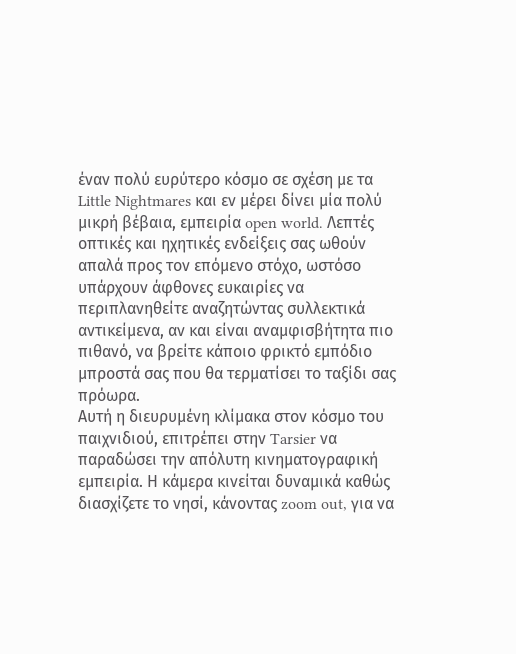έναν πολύ ευρύτερο κόσμο σε σχέση με τα Little Nightmares και εν μέρει δίνει μία πολύ μικρή βέβαια, εμπειρία open world. Λεπτές οπτικές και ηχητικές ενδείξεις σας ωθούν απαλά προς τον επόμενο στόχο, ωστόσο υπάρχουν άφθονες ευκαιρίες να περιπλανηθείτε αναζητώντας συλλεκτικά αντικείμενα, αν και είναι αναμφισβήτητα πιο πιθανό, να βρείτε κάποιο φρικτό εμπόδιο μπροστά σας που θα τερματίσει το ταξίδι σας πρόωρα.
Αυτή η διευρυμένη κλίμακα στον κόσμο του παιχνιδιού, επιτρέπει στην Tarsier να παραδώσει την απόλυτη κινηματογραφική εμπειρία. Η κάμερα κινείται δυναμικά καθώς διασχίζετε το νησί, κάνοντας zoom out, για να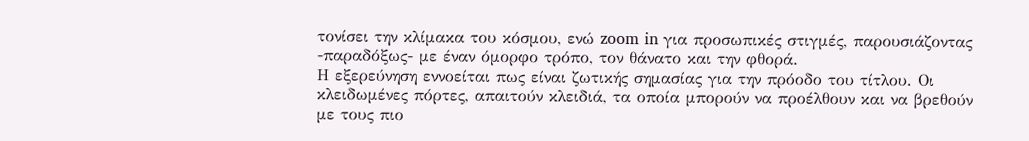τονίσει την κλίμακα του κόσμου, ενώ zoom in για προσωπικές στιγμές, παρουσιάζοντας -παραδόξως- με έναν όμορφο τρόπο, τον θάνατο και την φθορά.
Η εξερεύνηση εννοείται πως είναι ζωτικής σημασίας για την πρόοδο του τίτλου. Οι κλειδωμένες πόρτες, απαιτούν κλειδιά, τα οποία μπορούν να προέλθουν και να βρεθούν με τους πιο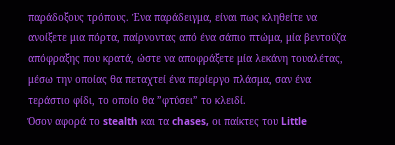παράδοξους τρόπους. Ένα παράδειγμα, είναι πως κληθείτε να ανοίξετε μια πόρτα, παίρνοντας από ένα σάπιο πτώμα, μία βεντούζα απόφραξης που κρατά, ώστε να αποφράξετε μία λεκάνη τουαλέτας, μέσω την οποίας θα πεταχτεί ένα περίεργο πλάσμα, σαν ένα τεράστιο φίδι, το οποίο θα ”φτύσει” το κλειδί.
Όσον αφορά το stealth και τα chases, οι παίκτες του Little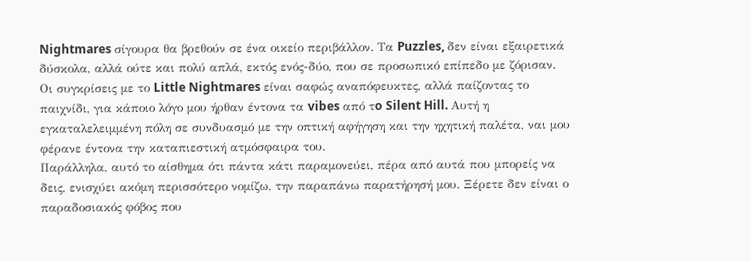Nightmares σίγουρα θα βρεθούν σε ένα οικείο περιβάλλον. Τα Puzzles, δεν είναι εξαιρετικά δύσκολα, αλλά ούτε και πολύ απλά, εκτός ενός-δύο, που σε προσωπικό επίπεδο με ζόρισαν.
Οι συγκρίσεις με το Little Nightmares είναι σαφώς αναπόφευκτες, αλλά παίζοντας το παιχνίδι, για κάποιο λόγο μου ήρθαν έντονα τα vibes από τo Silent Hill. Αυτή η εγκαταλελειμμένη πόλη σε συνδυασμό με την οπτική αφήγηση και την ηχητική παλέτα, ναι μου φέρανε έντονα την καταπιεστική ατμόσφαιρα του.
Παράλληλα, αυτό το αίσθημα ότι πάντα κάτι παραμονεύει, πέρα από αυτά που μπορείς να δεις, ενισχύει ακόμη περισσότερο νομίζω, την παραπάνω παρατήρησή μου. Ξέρετε δεν είναι ο παραδοσιακός φόβος που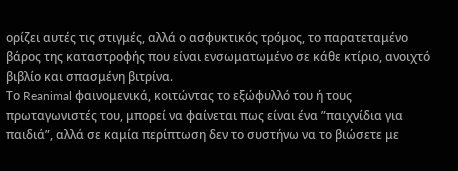ορίζει αυτές τις στιγμές, αλλά ο ασφυκτικός τρόμος, το παρατεταμένο βάρος της καταστροφής που είναι ενσωματωμένο σε κάθε κτίριο, ανοιχτό βιβλίο και σπασμένη βιτρίνα.
Το Reanimal φαινομενικά, κοιτώντας το εξώφυλλό του ή τους πρωταγωνιστές του, μπορεί να φαίνεται πως είναι ένα ”παιχνίδια για παιδιά”, αλλά σε καμία περίπτωση δεν το συστήνω να το βιώσετε με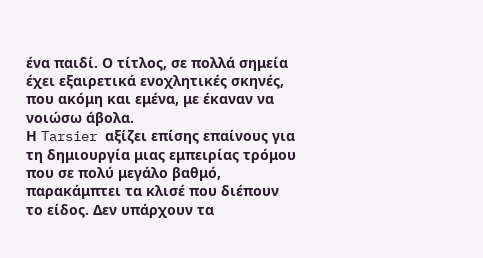ένα παιδί. Ο τίτλος, σε πολλά σημεία έχει εξαιρετικά ενοχλητικές σκηνές, που ακόμη και εμένα, με έκαναν να νοιώσω άβολα.
Η Tarsier αξίζει επίσης επαίνους για τη δημιουργία μιας εμπειρίας τρόμου που σε πολύ μεγάλο βαθμό, παρακάμπτει τα κλισέ που διέπουν το είδος. Δεν υπάρχουν τα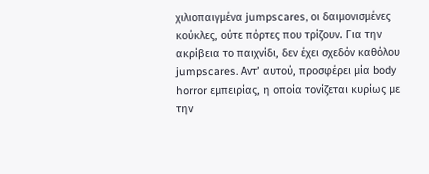χιλιοπαιγμένα jumpscares, οι δαιμονισμένες κούκλες, ούτε πόρτες που τρίζουν. Για την ακρίβεια το παιχνίδι, δεν έχει σχεδόν καθόλου jumpscares. Αντ’ αυτού, προσφέρει μία body horror εμπειρίας, η οποία τονίζεται κυρίως με την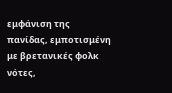εμφάνιση της πανίδας, εμποτισμένη με βρετανικές φολκ νότες,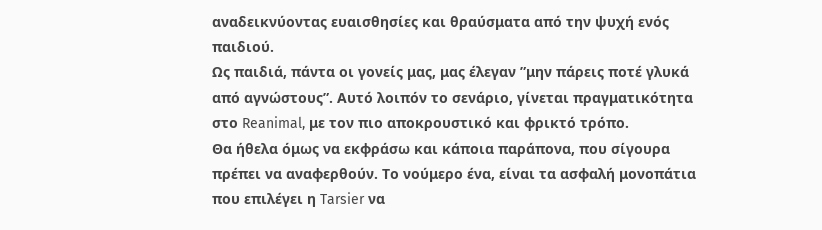αναδεικνύοντας ευαισθησίες και θραύσματα από την ψυχή ενός παιδιού.
Ως παιδιά, πάντα οι γονείς μας, μας έλεγαν ”μην πάρεις ποτέ γλυκά από αγνώστους”. Αυτό λοιπόν το σενάριο, γίνεται πραγματικότητα στο Reanimal, με τον πιο αποκρουστικό και φρικτό τρόπο.
Θα ήθελα όμως να εκφράσω και κάποια παράπονα, που σίγουρα πρέπει να αναφερθούν. Το νούμερο ένα, είναι τα ασφαλή μονοπάτια που επιλέγει η Tarsier να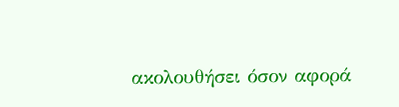ακολουθήσει όσον αφορά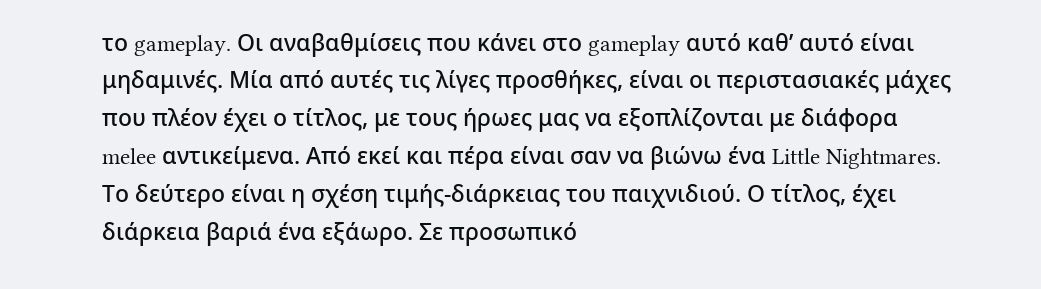το gameplay. Οι αναβαθμίσεις που κάνει στο gameplay αυτό καθ’ αυτό είναι μηδαμινές. Μία από αυτές τις λίγες προσθήκες, είναι οι περιστασιακές μάχες που πλέον έχει ο τίτλος, με τους ήρωες μας να εξοπλίζονται με διάφορα melee αντικείμενα. Aπό εκεί και πέρα είναι σαν να βιώνω ένα Little Nightmares.
Το δεύτερο είναι η σχέση τιμής-διάρκειας του παιχνιδιού. Ο τίτλος, έχει διάρκεια βαριά ένα εξάωρο. Σε προσωπικό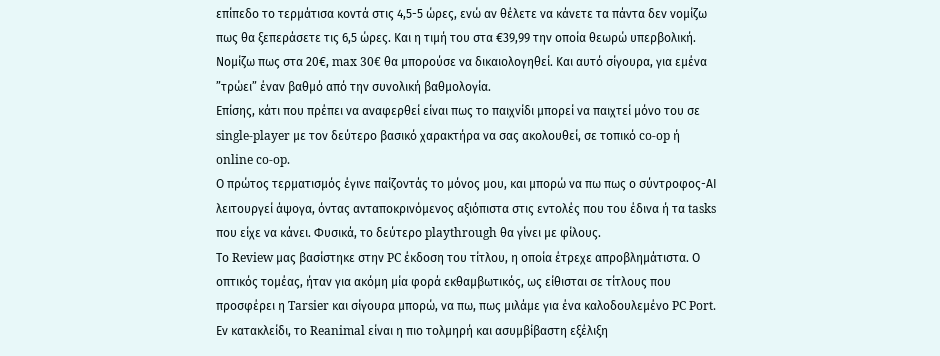επίπεδο το τερμάτισα κοντά στις 4,5-5 ώρες, ενώ αν θέλετε να κάνετε τα πάντα δεν νομίζω πως θα ξεπεράσετε τις 6,5 ώρες. Και η τιμή του στα €39,99 την οποία θεωρώ υπερβολική. Νομίζω πως στα 20€, max 30€ θα μπορούσε να δικαιολογηθεί. Και αυτό σίγουρα, για εμένα ”τρώει” έναν βαθμό από την συνολική βαθμολογία.
Επίσης, κάτι που πρέπει να αναφερθεί είναι πως το παιχνίδι μπορεί να παιχτεί μόνο του σε single-player με τον δεύτερο βασικό χαρακτήρα να σας ακολουθεί, σε τοπικό co-op ή online co-op.
Ο πρώτος τερματισμός έγινε παίζοντάς το μόνος μου, και μπορώ να πω πως ο σύντροφος-ΑΙ λειτουργεί άψογα, όντας ανταποκρινόμενος αξιόπιστα στις εντολές που του έδινα ή τα tasks που είχε να κάνει. Φυσικά, το δεύτερο playthrough θα γίνει με φίλους.
Το Review μας βασίστηκε στην PC έκδοση του τίτλου, η οποία έτρεχε απροβλημάτιστα. Ο οπτικός τομέας, ήταν για ακόμη μία φορά εκθαμβωτικός, ως είθισται σε τίτλους που προσφέρει η Tarsier και σίγουρα μπορώ, να πω, πως μιλάμε για ένα καλοδουλεμένο PC Port.
Εν κατακλείδι, το Reanimal είναι η πιο τολμηρή και ασυμβίβαστη εξέλιξη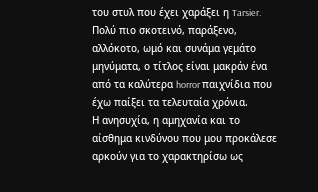του στυλ που έχει χαράξει η Tarsier. Πολύ πιο σκοτεινό, παράξενο, αλλόκοτο, ωμό και συνάμα γεμάτο μηνύματα, ο τίτλος είναι μακράν ένα από τα καλύτερα horror παιχνίδια που έχω παίξει τα τελευταία χρόνια.
Η ανησυχία, η αμηχανία και το αίσθημα κινδύνου που μου προκάλεσε αρκούν για το χαρακτηρίσω ως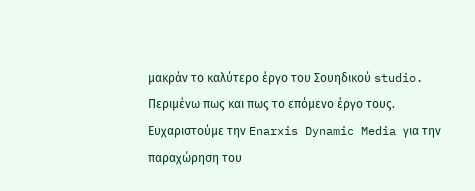μακράν το καλύτερο έργο του Σουηδικού studio. Περιμένω πως και πως το επόμενο έργο τους.
Ευχαριστούμε την Enarxis Dynamic Media για την παραχώρηση του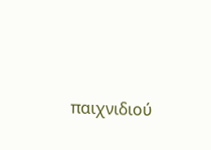παιχνιδιού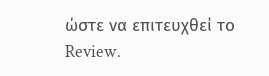ώστε να επιτευχθεί το Review.